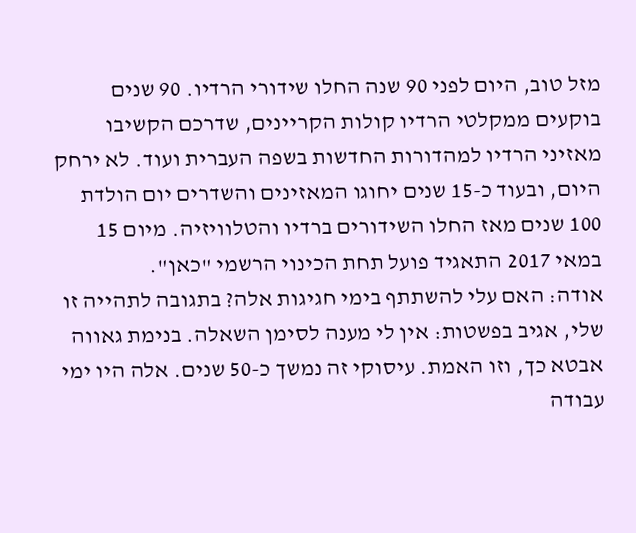מזל טוב, היום לפני 90 שנה החלו שידורי הרדיו. 90 שנים בוקעים ממקלטי הרדיו קולות הקריינים, שדרכם הקשיבו מאזיני הרדיו למהדורות החדשות בשפה העברית ועוד. לא ירחק היום, ובעוד כ-15 שנים יחוגו המאזינים והשדרים יום הולדת 100 שנים מאז החלו השידורים ברדיו והטלוויזיה. מיום 15 במאי 2017 התאגיד פועל תחת הכינוי הרשמי "כאן".
אודה: האם עלי להשתתף בימי חגיגות אלה? בתגובה לתהייה זו שלי, אגיב בפשטות: אין לי מענה לסימן השאלה. בנימת גאווה אבטא כך, וזו האמת. עיסוקי זה נמשך כ-50 שנים. אלה היו ימי עבודה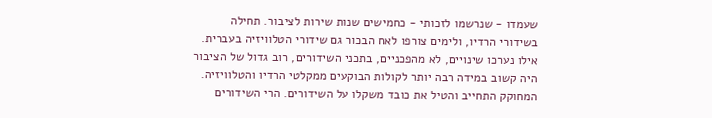שעמדו - שנרשמו לזכותי - כחמישים שנות שירות לציבור. תחילה בשידורי הרדיו, ולימים צורפו לאח הבכור גם שידורי הטלוויזיה בעברית.
אילו נערכו שינויים, לא מהפכניים, בתכני השידורים, רוב גדול של הציבור היה קשוב במידה רבה יותר לקולות הבוקעים ממקלטי הרדיו והטלוויזיה. המחוקק התחייב והטיל את כובד משקלו על השידורים. הרי השידורים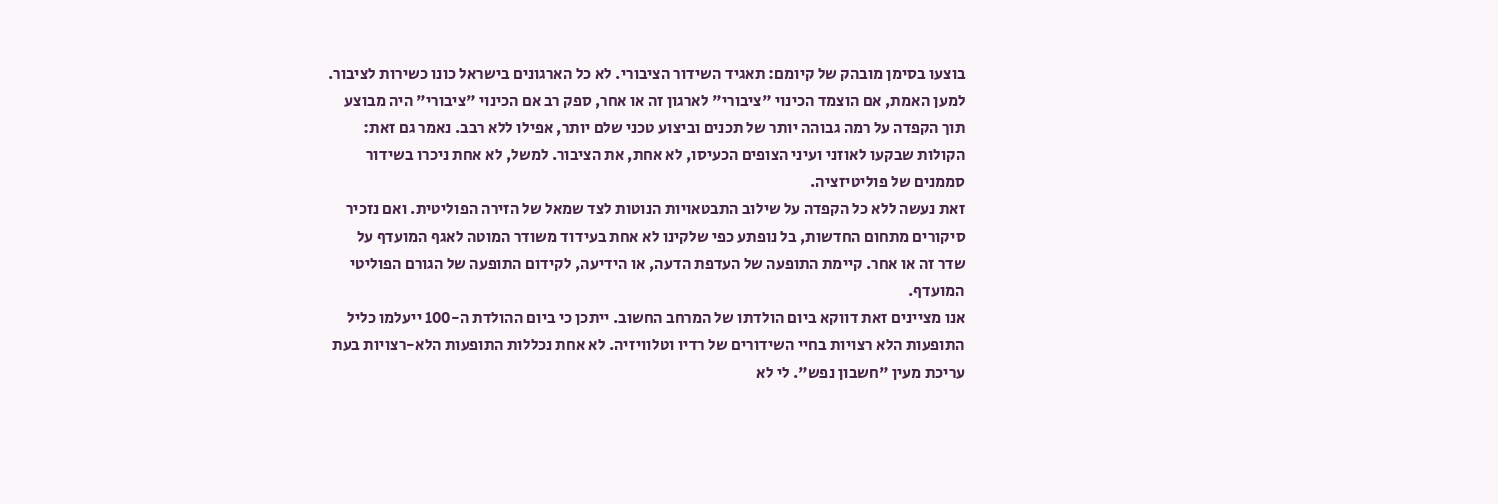בוצעו בסימן מובהק של קיומם: תאגיד השידור הציבורי. לא כל הארגונים בישראל כונו כשירות לציבור.
למען האמת, אם הוצמד הכינוי "ציבורי" לארגון זה או אחר, ספק רב אם הכינוי "ציבורי" היה מבוצע תוך הקפדה על רמה גבוהה יותר של תכנים וביצוע טכני שלם יותר, אפילו ללא רבב. נאמר גם זאת: הקולות שבקעו לאוזני ועיני הצופים הכעיסו, לא אחת, את הציבור. למשל, לא אחת ניכרו בשידור סממנים של פוליטיזציה.
זאת נעשה ללא כל הקפדה על שילוב התבטאויות הנוטות לצד שמאל של הזירה הפוליטית. ואם נזכיר סיקורים מתחום החדשות, בל נופתע כפי שלקינו לא אחת בעידוד משודר המוטה לאגף המועדף על שדר זה או אחר. קיימת התופעה של העדפת הדעה, או הידיעה, לקידום התופעה של הגורם הפוליטי המועדף.
אנו מציינים זאת דווקא ביום הולדתו של המרחב החשוב. ייתכן כי ביום ההולדת ה-100 ייעלמו כליל התופעות הלא רצויות בחיי השידורים של רדיו וטלוויזיה. לא אחת נכללות התופעות הלא-רצויות בעת עריכת מעין "חשבון נפש". לי לא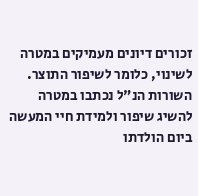זכורים דיונים מעמיקים במטרה לשינוי, כלומר לשיפור התוצר.
השורות הנ"ל נכתבו במטרה להשיג שיפור ולמידת חיי המעשה ביום הולדתו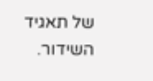של תאגיד השידור.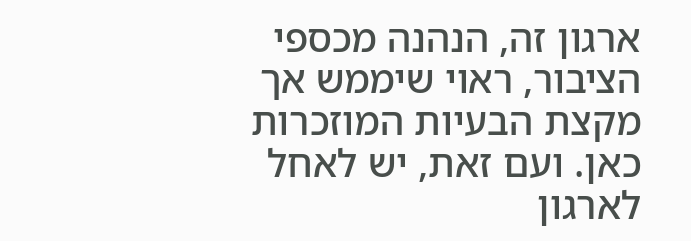ארגון זה, הנהנה מכספי הציבור, ראוי שיממש אך מקצת הבעיות המוזכרות כאן. ועם זאת, יש לאחל לארגון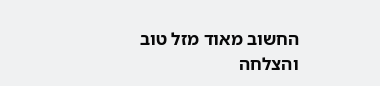החשוב מאוד מזל טוב והצלחה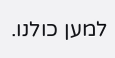למען כולנו.